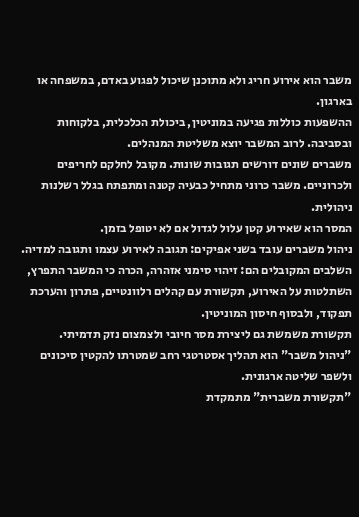משבר הוא אירוע חריג ולא מתוכנן שיכול לפגוע באדם, במשפחה או בארגון.
ההשפעות כוללות פגיעה במוניטין, ביכולת הכלכלית, בלקוחות ובסביבה. לרוב המשבר יוצא משליטת המנהלים.
משברים שונים דורשים תגובות שונות. מקובל לחלקם לחריפים ולכרוניים. משבר כרוני מתחיל כבעיה קטנה ומתפתח בגלל רשלנות ניהולית.
המסר הוא שאירוע קטן עלול לגדול אם לא יטופל בזמן.
ניהול משברים עובד בשני אפיקים: תגובה לאירוע עצמו ותגובה למדיה.
השלבים המקובלים הם: זיהוי סימני אזהרה, הכרה כי המשבר התפרץ, השתלטות על האירוע, תקשורת עם קהלים רלוונטיים, פתרון והערכת תפקוד, ולבסוף חיסון המוניטין.
תקשורת משמשת גם ליצירת מסר חיובי ולצמצום נזק תדמיתי.
"ניהול משבר" הוא תהליך אסטרטגי רחב שמטרתו להקטין סיכונים ולשפר שליטה ארגונית.
"תקשורת משברית" מתמקדת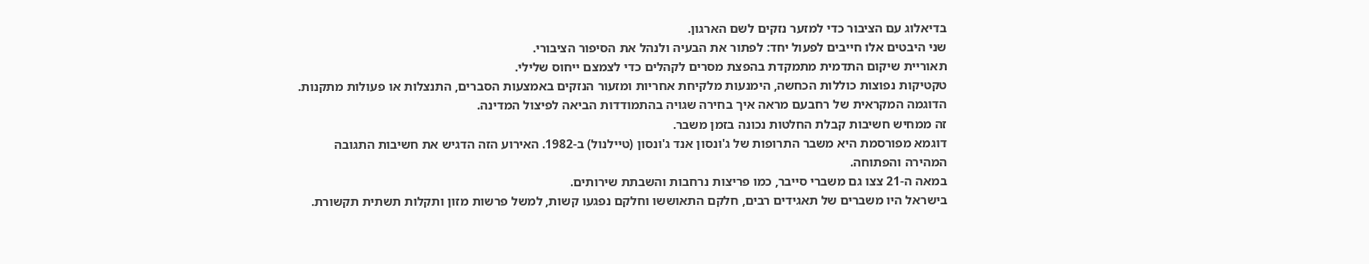בדיאלוג עם הציבור כדי למזער נזקים לשם הארגון.
שני היבטים אלו חייבים לפעול יחד: לפתור את הבעיה ולנהל את הסיפור הציבורי.
תאוריית שיקום התדמית מתמקדת בהפצת מסרים לקהלים כדי לצמצם ייחוס שלילי.
טקטיקות נפוצות כוללות הכחשה, הימנעות מלקיחת אחריות ומזעור הנזקים באמצעות הסברים, התנצלות או פעולות מתקנות.
הדוגמה המקראית של רחבעם מראה איך בחירה שגויה בהתמודדות הביאה לפיצול המדינה.
זה ממחיש חשיבות קבלת החלטות נכונה בזמן משבר.
דוגמא מפורסמת היא משבר התרופות של ג'ונסון אנד ג'ונסון (טיילנול) ב-1982. האירוע הזה הדגיש את חשיבות התגובה המהירה והפתוחה.
במאה ה-21 צצו גם משברי סייבר, כמו פריצות נרחבות והשבתת שירותים.
בישראל היו משברים של תאגידים רבים, חלקם התאוששו וחלקם נפגעו קשות, למשל פרשות מזון ותקלות תשתית תקשורת.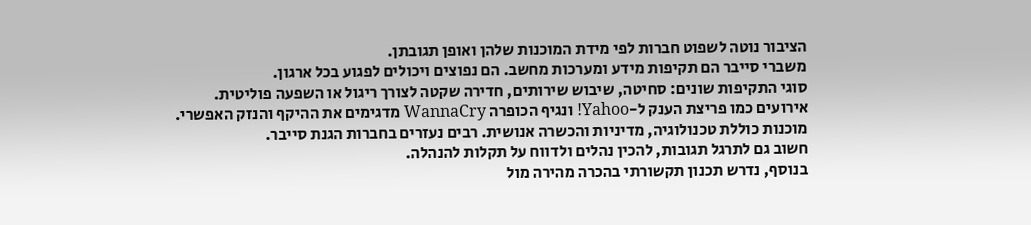הציבור נוטה לשפוט חברות לפי מידת המוכנות שלהן ואופן תגובתן.
משברי סייבר הם תקיפות מידע ומערכות מחשב. הם נפוצים ויכולים לפגוע בכל ארגון.
סוגי התקיפות שונים: סחיטה, שיבוש שירותים, חדירה שקטה לצורך ריגול או השפעה פוליטית.
אירועים כמו פריצת הענק ל-Yahoo! ונגיף הכופרה WannaCry מדגימים את ההיקף והנזק האפשרי.
מוכנות כוללת טכנולוגיה, מדיניות והכשרה אנושית. רבים נעזרים בחברות הגנת סייבר.
חשוב גם לתרגל תגובות, להכין נהלים ולדווח על תקלות להנהלה.
בנוסף, נדרש תכנון תקשורתי בהכרה מהירה מול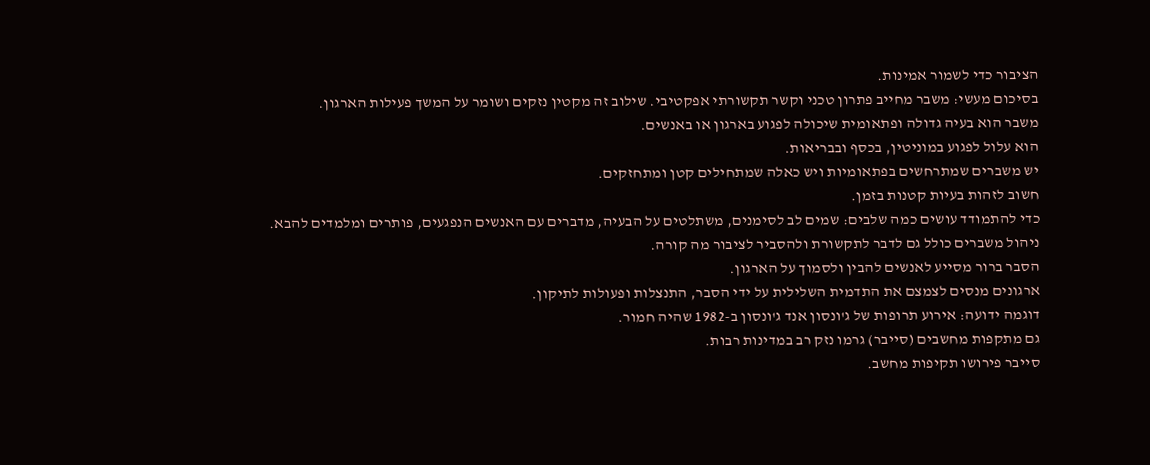הציבור כדי לשמור אמינות.
בסיכום מעשי: משבר מחייב פתרון טכני וקשר תקשורתי אפקטיבי. שילוב זה מקטין נזקים ושומר על המשך פעילות הארגון.
משבר הוא בעיה גדולה ופתאומית שיכולה לפגוע בארגון או באנשים.
הוא עלול לפגוע במוניטין, בכסף ובבריאות.
יש משברים שמתרחשים בפתאומיות ויש כאלה שמתחילים קטן ומתחזקים.
חשוב לזהות בעיות קטנות בזמן.
כדי להתמודד עושים כמה שלבים: שמים לב לסימנים, משתלטים על הבעיה, מדברים עם האנשים הנפגעים, פותרים ומלמדים להבא.
ניהול משברים כולל גם לדבר לתקשורת ולהסביר לציבור מה קורה.
הסבר ברור מסייע לאנשים להבין ולסמוך על הארגון.
ארגונים מנסים לצמצם את התדמית השלילית על ידי הסבר, התנצלות ופעולות לתיקון.
דוגמה ידועה: אירוע תרופות של ג'ונסון אנד ג'ונסון ב-1982 שהיה חמור.
גם מתקפות מחשבים (סייבר) גרמו נזק רב במדינות רבות.
סייבר פירושו תקיפות מחשב.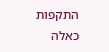התקפות כאלה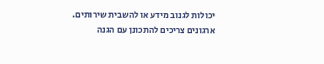יכולות לגנוב מידע או להשבית שירותים.
ארגונים צריכים להתכונן עם הגנה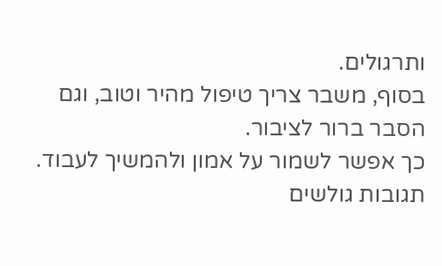ותרגולים.
בסוף, משבר צריך טיפול מהיר וטוב, וגם הסבר ברור לציבור.
כך אפשר לשמור על אמון ולהמשיך לעבוד.
תגובות גולשים